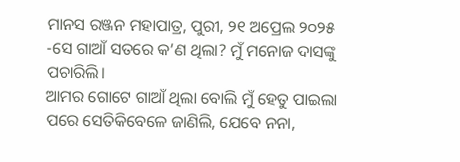ମାନସ ରଞ୍ଜନ ମହାପାତ୍ର, ପୁରୀ, ୨୧ ଅପ୍ରେଲ ୨୦୨୫
-ସେ ଗାଆଁ ସତରେ କ’ଣ ଥିଲା? ମୁଁ ମନୋଜ ଦାସଙ୍କୁ ପଚାରିଲି।
ଆମର ଗୋଟେ ଗାଆଁ ଥିଲା ବୋଲି ମୁଁ ହେତୁ ପାଇଲା ପରେ ସେତିକିବେଳେ ଜାଣିଲି, ଯେବେ ନନା,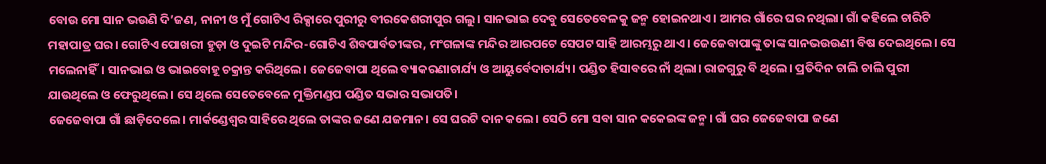ବୋଉ ମୋ ସାନ ଭଉଣି ଦି’ଜଣ, ନାନୀ ଓ ମୁଁ ଗୋଟିଏ ରିକ୍ସାରେ ପୁରୀରୁ ବୀରକେଶରୀପୁର ଗଲୁ। ସାନଭାଇ ଦେବୁ ସେତେବେଳକୁ ଜନ୍ମ ହୋଇନଥାଏ। ଆମର ଗାଁରେ ଘର ନଥିଲା। ଗାଁ କହିଲେ ଚାରିଟି ମହାପାତ୍ର ଘର। ଗୋଟିଏ ପୋଖରୀ ହୁଡ଼ା ଓ ଦୁଇଟି ମନ୍ଦିର-ଗୋଟିଏ ଶିବପାର୍ବତୀଙ୍କର, ମଂଗଳାଙ୍କ ମନ୍ଦିର ଆରପଟେ ସେପଟ ସାହି ଆରମ୍ଭରୁ ଥାଏ। ଜେଜେବାପାଙ୍କୁ ତାଙ୍କ ସାନଭଉଉଣୀ ବିଷ ଦେଇଥିଲେ। ସେ ମଲେନାହିଁ। ସାନଭାଇ ଓ ଭାଇବୋହୂ ଚକ୍ରାନ୍ତ କରିଥିଲେ। ଜେଜେବାପା ଥିଲେ ବ୍ୟାକରଣାଚାର୍ଯ୍ୟ ଓ ଆୟୁର୍ବେଦାଚାର୍ଯ୍ୟ। ପଣ୍ଡିତ ହିସାବରେ ନାଁ ଥିଲା। ରାଜଗୁରୁ ବି ଥିଲେ। ପ୍ରତିଦିନ ଚାଲି ଚାଲି ପୁରୀ ଯାଉଥିଲେ ଓ ଫେରୁଥିଲେ। ସେ ଥିଲେ ସେତେବେଳେ ମୁକ୍ତିମଣ୍ଡପ ପଣ୍ଡିତ ସଭାର ସଭାପତି।
ଜେଜେବାପା ଗାଁ ଛାଡ଼ିଦେଲେ। ମାର୍କଣ୍ଡେଶ୍ୱର ସାହିରେ ଥିଲେ ତାଙ୍କର ଜଣେ ଯଜମାନ। ସେ ଘରଟି ଦାନ କଲେ। ସେଠି ମୋ ସବା ସାନ କକେଇଙ୍କ ଜନ୍ମ। ଗାଁ ଘର ଜେଜେବାପା ଜଣେ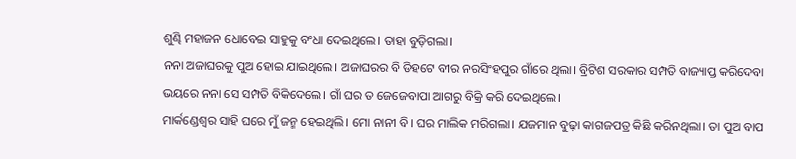ଶୁଣ୍ଢି ମହାଜନ ଧୋବେଇ ସାହୁକୁ ବଂଧା ଦେଇଥିଲେ। ତାହା ବୁଡ଼ିଗଲା।
ନନା ଅଜାଘରକୁ ପୁଅ ହୋଇ ଯାଇଥିଲେ। ଅଜାଘରର ବି ଡିହଟେ ବୀର ନରସିଂହପୁର ଗାଁରେ ଥିଲା। ବ୍ରିଟିଶ ସରକାର ସମ୍ପତି ବାଜ୍ୟାପ୍ତ କରିଦେବା ଭୟରେ ନନା ସେ ସମ୍ପତି ବିକିଦେଲେ। ଗାଁ ଘର ତ ଜେଜେବାପା ଆଗରୁ ବିକ୍ରି କରି ଦେଇଥିଲେ।
ମାର୍କଣ୍ଡେଶ୍ୱର ସାହି ଘରେ ମୁଁ ଜନ୍ମ ହେଇଥିଲି। ମୋ ନାନୀ ବି। ଘର ମାଲିକ ମରିଗଲା। ଯଜମାନ ବୁଢ଼ା କାଗଜପତ୍ର କିଛି କରିନଥିଲା। ତା ପୁଅ ବାପ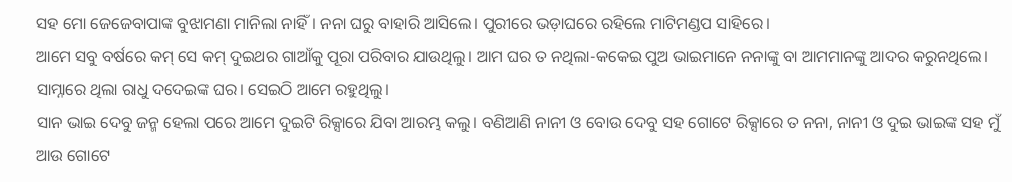ସହ ମୋ ଜେଜେବାପାଙ୍କ ବୁଝାମଣା ମାନିଲା ନାହିଁ। ନନା ଘରୁ ବାହାରି ଆସିଲେ। ପୁରୀରେ ଭଡ଼ାଘରେ ରହିଲେ ମାଟିମଣ୍ଡପ ସାହିରେ।
ଆମେ ସବୁ ବର୍ଷରେ କମ୍ ସେ କମ୍ ଦୁଇଥର ଗାଆଁକୁ ପୂରା ପରିବାର ଯାଉଥିଲୁ। ଆମ ଘର ତ ନଥିଲା-କକେଇ ପୁଅ ଭାଇମାନେ ନନାଙ୍କୁ ବା ଆମମାନଙ୍କୁ ଆଦର କରୁନଥିଲେ। ସାମ୍ନାରେ ଥିଲା ରାଧୁ ଦଦେଇଙ୍କ ଘର। ସେଇଠି ଆମେ ରହୁଥିଲୁ।
ସାନ ଭାଇ ଦେବୁ ଜନ୍ମ ହେଲା ପରେ ଆମେ ଦୁଇଟି ରିକ୍ସାରେ ଯିବା ଆରମ୍ଭ କଲୁ। ବଣିଆଣି ନାନୀ ଓ ବୋଉ ଦେବୁ ସହ ଗୋଟେ ରିକ୍ସାରେ ତ ନନା, ନାନୀ ଓ ଦୁଇ ଭାଇଙ୍କ ସହ ମୁଁ ଆଉ ଗୋଟେ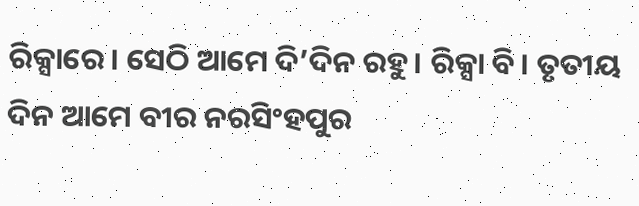ରିକ୍ସାରେ। ସେଠି ଆମେ ଦି’ଦିନ ରହୁ। ରିକ୍ସା ବି। ତୃତୀୟ ଦିନ ଆମେ ବୀର ନରସିଂହପୁର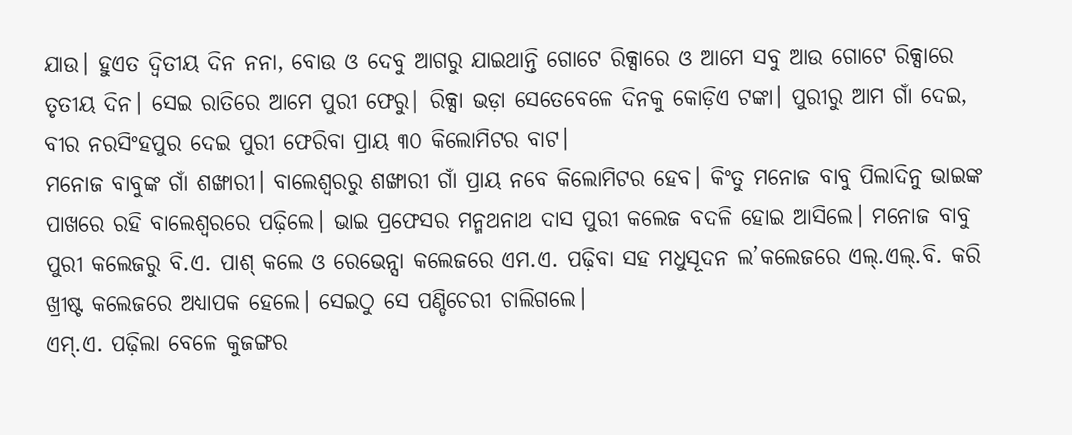ଯାଉ। ହୁଏତ ଦ୍ୱିତୀୟ ଦିନ ନନା, ବୋଉ ଓ ଦେବୁ ଆଗରୁ ଯାଇଥାନ୍ତି ଗୋଟେ ରିକ୍ସାରେ ଓ ଆମେ ସବୁ ଆଉ ଗୋଟେ ରିକ୍ସାରେ ତୃତୀୟ ଦିନ। ସେଇ ରାତିରେ ଆମେ ପୁରୀ ଫେରୁ| ରିକ୍ସା ଭଡ଼ା ସେତେବେଳେ ଦିନକୁ କୋଡ଼ିଏ ଟଙ୍କା। ପୁରୀରୁ ଆମ ଗାଁ ଦେଇ, ବୀର ନରସିଂହପୁର ଦେଇ ପୁରୀ ଫେରିବା ପ୍ରାୟ ୩୦ କିଲୋମିଟର ବାଟ।
ମନୋଜ ବାବୁଙ୍କ ଗାଁ ଶଙ୍ଖାରୀ। ବାଲେଶ୍ୱରରୁ ଶଙ୍ଖାରୀ ଗାଁ ପ୍ରାୟ ନବେ କିଲୋମିଟର ହେବ। କିଂତୁ ମନୋଜ ବାବୁ ପିଲାଦିନୁ ଭାଇଙ୍କ ପାଖରେ ରହି ବାଲେଶ୍ୱରରେ ପଢ଼ିଲେ। ଭାଇ ପ୍ରଫେସର ମନ୍ମଥନାଥ ଦାସ ପୁରୀ କଲେଜ ବଦଳି ହୋଇ ଆସିଲେ। ମନୋଜ ବାବୁ ପୁରୀ କଲେଜରୁ ବି.ଏ. ପାଶ୍ କଲେ ଓ ରେଭେନ୍ସା କଲେଜରେ ଏମ.ଏ. ପଢ଼ିବା ସହ ମଧୁସୂଦନ ଲ’କଲେଜରେ ଏଲ୍.ଏଲ୍.ବି. କରି ଖ୍ରୀଷ୍ଟ କଲେଜରେ ଅଧ୍ୟାପକ ହେଲେ। ସେଇଠୁ ସେ ପଣ୍ଡିଚେରୀ ଚାଲିଗଲେ।
ଏମ୍.ଏ. ପଢ଼ିଲା ବେଳେ କୁଜଙ୍ଗର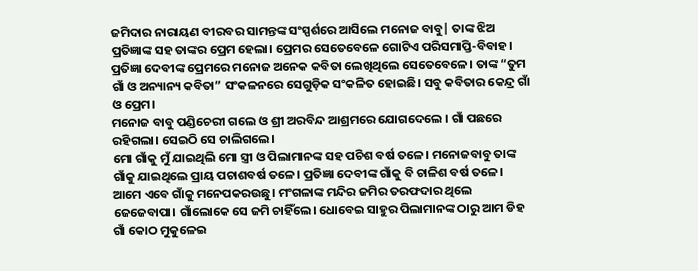ଜମିଦାର ନାରାୟଣ ବୀରବର ସାମନ୍ତଙ୍କ ସଂସ୍ପର୍ଶରେ ଆସିଲେ ମନୋଜ ବାବୁ| ତାଙ୍କ ଝିଅ ପ୍ରତିଜ୍ଞାଙ୍କ ସହ ତାଙ୍କର ପ୍ରେମ ହେଲା। ପ୍ରେମର ସେତେବେଳେ ଗୋଟିଏ ପରିସମାପ୍ତି-ବିବାହ। ପ୍ରତିଜ୍ଞା ଦେବୀଙ୍କ ପ୍ରେମରେ ମନୋଜ ଅନେକ କବିତା ଲେଖିଥିଲେ ସେତେବେଳେ। ତାଙ୍କ “ତୁମ ଗାଁ ଓ ଅନ୍ୟାନ୍ୟ କବିତା” ସଂକଳନରେ ସେଗୁଡ଼ିକ ସଂକଳିତ ହୋଇଛି। ସବୁ କବିତାର କେନ୍ଦ୍ର ଗାଁ ଓ ପ୍ରେମ।
ମନୋଜ ବାବୁ ପଣ୍ଡିଚେରୀ ଗଲେ ଓ ଶ୍ରୀ ଅରବିନ୍ଦ ଆଶ୍ରମରେ ଯୋଗଦେଲେ । ଗାଁ ପଛରେ ରହିଗଲା। ସେଇଠି ସେ ଚାଲିଗଲେ।
ମୋ ଗାଁକୁ ମୁଁ ଯାଇଥିଲି ମୋ ସ୍ତ୍ରୀ ଓ ପିଲାମାନଙ୍କ ସହ ପଚିଶ ବର୍ଷ ତଳେ। ମନୋଜବାବୁ ତାଙ୍କ ଗାଁକୁ ଯାଇଥିଲେ ପ୍ରାୟ ପଚାଶବର୍ଷ ତଳେ। ପ୍ରତିଜ୍ଞା ଦେବୀଙ୍କ ଗାଁକୁ ବି ଚାଳିଶ ବର୍ଷ ତଳେ। ଆମେ ଏବେ ଗାଁକୁ ମନେପକରଉଛୁ। ମଂଗଳାଙ୍କ ମନ୍ଦିର ଜମିର ତରଫଦାର ଥିଲେ ଜେଜେବାପା। ଗାଁଲୋକେ ସେ ଜମି ଚାହିଁଲେ। ଧୋବେଇ ସାହୁର ପିଲାମାନଙ୍କ ଠାରୁ ଆମ ଡିହ ଗାଁ କୋଠ ମୁକୁଳେଇ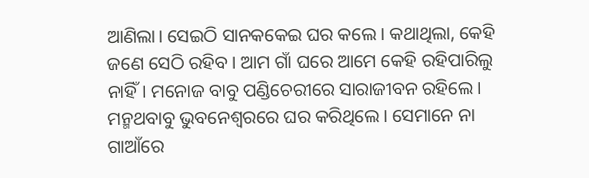ଆଣିଲା। ସେଇଠି ସାନକକେଇ ଘର କଲେ। କଥାଥିଲା, କେହି ଜଣେ ସେଠି ରହିବ। ଆମ ଗାଁ ଘରେ ଆମେ କେହି ରହିପାରିଲୁ ନାହିଁ। ମନୋଜ ବାବୁ ପଣ୍ଡିଚେରୀରେ ସାରାଜୀବନ ରହିଲେ। ମନ୍ମଥବାବୁ ଭୁବନେଶ୍ୱରରେ ଘର କରିଥିଲେ। ସେମାନେ ନା ଗାଆଁରେ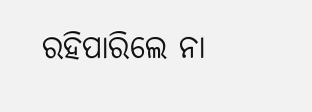ରହିପାରିଲେ ନା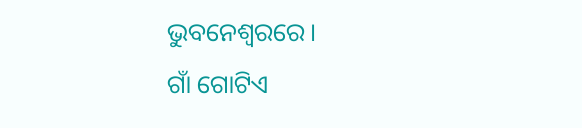ଭୁବନେଶ୍ୱରରେ।
ଗାଁ ଗୋଟିଏ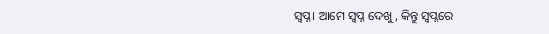ସ୍ୱପ୍ନ। ଆମେ ସ୍ୱପ୍ନ ଦେଖୁ, କିନ୍ତୁ ସ୍ୱପ୍ନରେ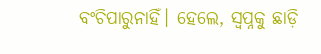ବଂଚିପାରୁନାହିଁ। ହେଲେ, ସ୍ୱପ୍ନକୁ ଛାଡ଼ି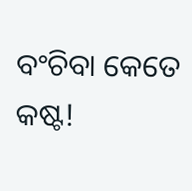ବଂଚିବା କେତେ କଷ୍ଟ!